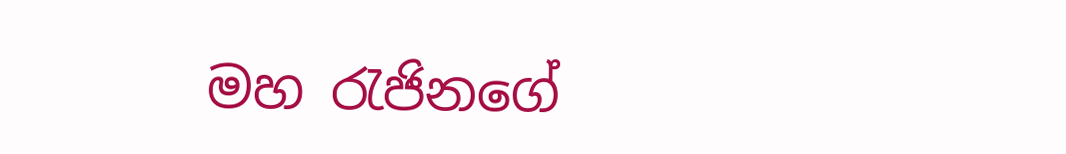මහ රැජිනගේ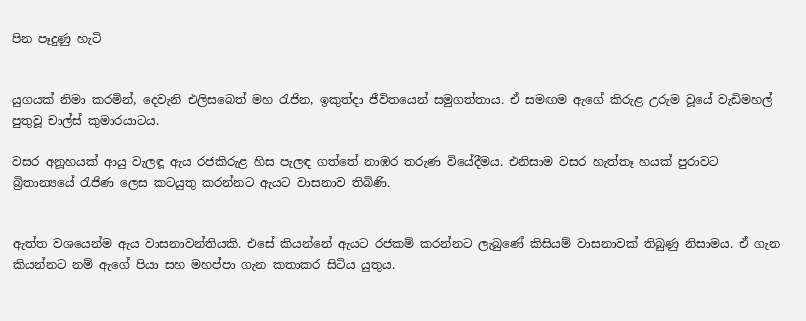පින පෑදුණු හැටි


යුගයක් නිමා කරමින්, දෙවැනි එලිසබෙත් මහ රැජින, ඉකුත්දා ජීවිතයෙන් සමුගත්තාය. ඒ සමඟම ඇගේ කිරුළ උරුම වූයේ වැඩිමහල් පුතුවූ චාල්ස් කුමාරයාටය.

වසර අනූහයක් ආයු වැලඳූ ඇය රජකිරුළ හිස පැලඳ ගත්තේ නාඹර තරුණ වියේදීමය. එනිසාම වසර හැත්තෑ හයක් පුරාවට බ්‍රිතාන්‍යයේ රැජිණ ලෙස කටයුතු කරන්නට ඇයට වාසනාව තිබිණි.


ඇත්ත වශයෙන්ම ඇය වාසනාවන්තියකි. එසේ කියන්නේ ඇයට රජකම් කරන්නට ලැබුණේ කිසියම් වාසනාවක් තිබුණු නිසාමය. ඒ ගැන කියන්නට නම් ඇගේ පියා සහ මහප්පා ගැන කතාකර සිටිය යුතුය.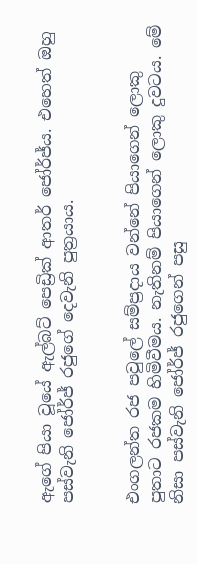ඇගේ පියා වූයේ ඇල්බට් පෙඩ්‍රික් ආතර් ජෝර්ජ්ය. එහෙත් ඔහු පස්වැනි ජෝර්ජ් රජුගේ දෙවැනි පුත්‍රයාය.


එංගලන්ත රජ පවුලේ සම්ප්‍රදාය වන්නේ පියාගෙන් ලොකු පුතාට රජකම හිමිවීමය. නැතිනම් පියාගෙන් ලොකු දුවටය. මේ නිසා පස්වැනි ජෝර්ජ් රජුගෙන් පසු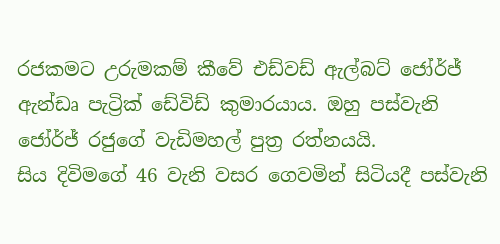රජකමට උරුමකම් කීවේ එඩ්වඩ් ඇල්බට් ජෝර්ජ් ඇන්ඩෘ පැට්‍රික් ඩේවිඩ් කුමාරයාය. ඔහු පස්වැනි ජෝර්ජ් රජුගේ වැඩිමහල් පුත්‍ර රත්නයයි.
සිය දිවිමගේ 46 වැනි වසර ගෙවමින් සිටියදී පස්වැනි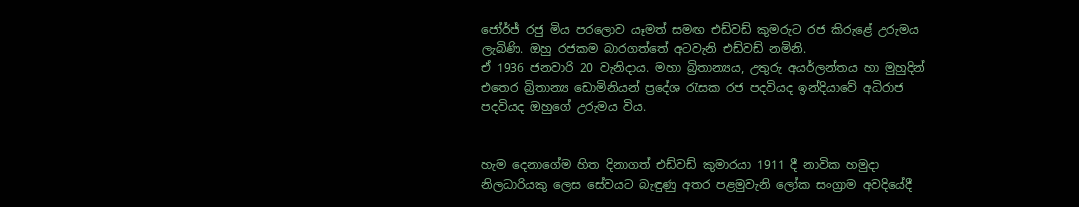ජෝර්ජ් රජු මිය පරලොව යෑමත් සමඟ එඩ්වඩ් කුමරුට රජ කිරුළේ උරුමය ලැබිණි. ඔහු රජකම බාරගත්තේ අටවැනි එඩ්වඩ් නමිනි.
ඒ 1936 ජනවාරි 20 වැනිදාය. මහා බ්‍රිතාන්‍යය, උතුරු අයර්ලන්තය හා මුහුදින් එතෙර බ්‍රිතාන්‍ය ඩොමිනියන් ප්‍රදේශ රැසක රජ පදවියද ඉන්දියාවේ අධිරාජ පදවියද ඔහුගේ උරුමය විය.


හැම දෙනාගේම හිත දිනාගත් එඩ්වඩ් කුමාරයා 1911 දී නාවික හමුදා නිලධාරියකු ලෙස සේවයට බැඳුණු අතර පළමුවැනි ලෝක සංග්‍රාම අවදියේදී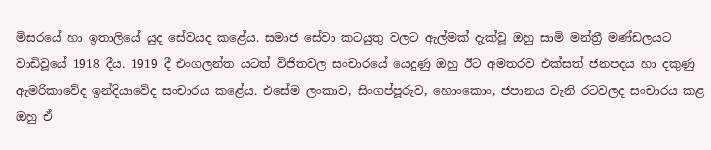මිසරයේ හා ඉතාලියේ යුද සේවයද කළේය. සමාජ සේවා කටයුතු වලට ඇල්මක් දැක්වූ ඔහු සාමි මන්ත්‍රී මණ්ඩලයට වාඩිවූයේ 1918 දීය. 1919 දී එංගලන්ත යටත් විජිතවල සංචාරයේ යෙදුණු ඔහු ඊට අමතරව එක්සත් ජනපදය හා දකුණු ඇමරිකාවේද ඉන්දියාවේද සංචාරය කළේය. එසේම ලංකාව, සිංගප්පූරුව, හොංකොං, ජපානය වැනි රටවලද සංචාරය කළ ඔහු ඒ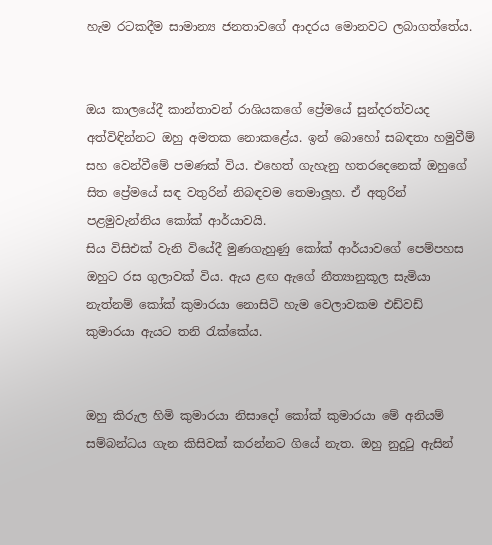හැම රටකදීම සාමාන්‍ය ජනතාවගේ ආදරය මොනවට ලබාගත්තේය.


ඔය කාලයේදී කාන්තාවන් රාශියකගේ ප්‍රේමයේ සුන්දරත්වයද අත්විඳින්නට ඔහු අමතක නොකළේය. ඉන් බොහෝ සබඳතා හමුවීම් සහ වෙන්වීමේ පමණක් විය. එහෙත් ගැහැනු හතරදෙනෙක් ඔහුගේ සිත ප්‍රේමයේ සඳ වතුරින් නිබඳවම තෙමාලූහ. ඒ අතුරින් පළමුවැන්නිය කෝක් ආර්යාවයි.
සිය විසිඑක් වැනි වියේදී මුණගැහුණු කෝක් ආර්යාවගේ පෙම්පහස ඔහුට රස ගුලාවක් විය. ඇය ළඟ ඇගේ නීත්‍යානුකූල සැමියා නැත්නම් කෝක් කුමාරයා නොසිටි හැම වෙලාවකම එඩ්වඩ් කුමාරයා ඇයට තනි රැක්කේය.


ඔහු කිරුල හිමි කුමාරයා නිසාදෝ කෝක් කුමාරයා මේ අනියම් සම්බන්ධය ගැන කිසිවක් කරන්නට ගියේ නැත. ඔහු නුදුටු ඇසින්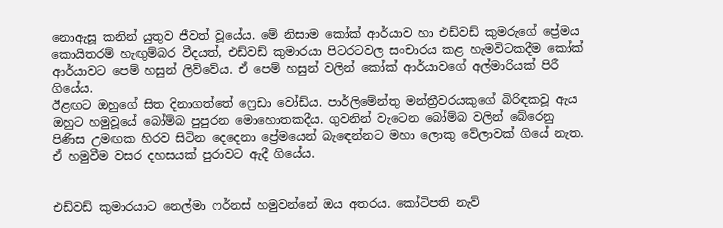නොඇසූ කනින් යුතුව ජීවත් වූයේය. මේ නිසාම කෝක් ආර්යාව හා එඩ්වඩ් කුමරුගේ ප්‍රේමය කොයිතරම් හැඟුම්බර වීදයත්, එඩ්වඩ් කුමාරයා පිටරටවල සංචාරය කළ හැමවිටකදීම කෝක් ආර්යාවට පෙම් හසුන් ලිව්වේය. ඒ පෙම් හසුන් වලින් කෝක් ආර්යාවගේ අල්මාරියක් පිරී ගියේය.
ඊළඟට ඔහුගේ සිත දිනාගත්තේ ෆ්‍රෙඩා වෝඩ්ය. පාර්ලිමේන්තු මන්ත්‍රීවරයකුගේ බිරිඳකවූ ඇය ඔහුට හමුවූයේ බෝම්බ පුපුරන මොහොතකදීය. ගුවනින් වැටෙන බෝම්බ වලින් බේරෙනු පිණිස උමඟක හිරව සිටින දෙදෙනා ප්‍රේමයෙන් බැඳෙන්නට මහා ලොකු වේලාවක් ගියේ නැත. ඒ හමුවීම වසර දහසයක් පුරාවට ඇදී ගියේය.


එඩ්වඩ් කුමාරයාට නෙල්මා ෆර්නස් හමුවන්නේ ඔය අතරය. කෝටිපති නැව්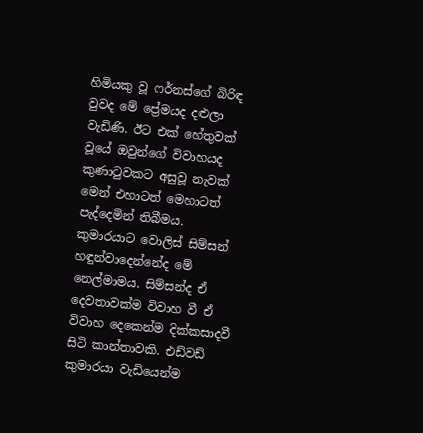හිමියකු වූ ෆර්නස්ගේ බිරිඳ වුවද මේ ප්‍රේමයද දළුලා වැඩිණි. ඊට එක් හේතුවක් වූයේ ඔවුන්ගේ විවාහයද කුණාටුවකට අසුවූ නැවක් මෙන් එහාටත් මෙහාටත් පැද්දෙමින් තිබීමය. කුමාරයාට වොලිස් සිම්සන් හඳුන්වාදෙන්නේද මේ නෙල්මාමය. සිම්සන්ද ඒ දෙවතාවක්ම විවාහ වී ඒ විවාහ දෙකෙන්ම දික්කසාදවී සිටි කාන්තාවකි. එඩ්වඩ් කුමාරයා වැඩියෙන්ම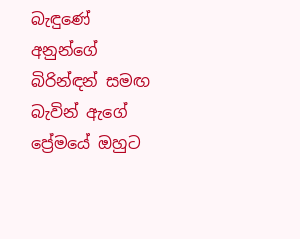බැඳුණේ අනුන්ගේ බිරින්ඳන් සමඟ බැවින් ඇගේ ප්‍රේමයේ ඔහුට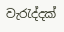වැරැද්දක්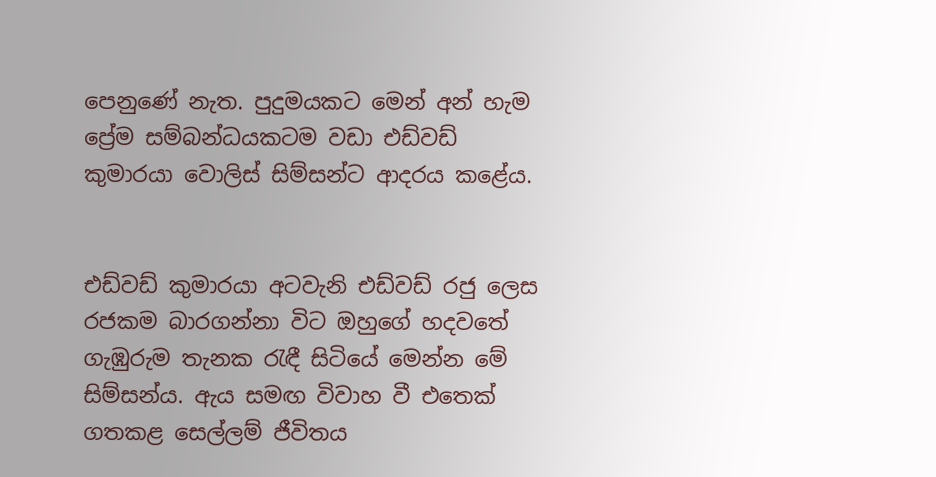පෙනුණේ නැත. පුදුමයකට මෙන් අන් හැම ප්‍රේම සම්බන්ධයකටම වඩා එඩ්වඩ් කුමාරයා වොලිස් සිම්සන්ට ආදරය කළේය.


එඩ්වඩ් කුමාරයා අටවැනි එඩ්වඩ් රජු ලෙස රජකම බාරගන්නා විට ඔහුගේ හදවතේ ගැඹුරුම තැනක රැඳී සිටියේ මෙන්න මේ සිම්සන්ය. ඇය සමඟ විවාහ වී එතෙක් ගතකළ සෙල්ලම් ජීවිතය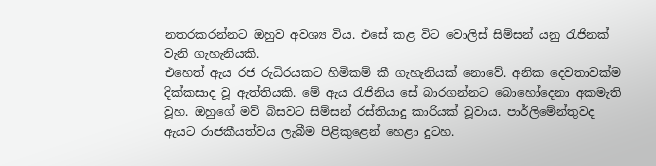නතරකරන්නට ඔහුව අවශ්‍ය විය. එසේ කළ විට වොලිස් සිම්සන් යනු රැජිනක් වැනි ගැහැනියකි.
එහෙත් ඇය රජ රුධිරයකට හිමිකම් කී ගැහැනියක් නොවේ. අනික දෙවතාවක්ම දික්කසාද වූ ඇත්තියකි. මේ ඇය රැජිනිය සේ බාරගන්නට බොහෝදෙනා අකමැති වූහ. ඔහුගේ මව් බිසවට සිම්සන් රස්තියාදු කාරියක් වූවාය. පාර්ලිමේන්තුවද ඇයට රාජකීයත්වය ලැබීම පිළිකුළෙන් හෙළා දුටහ.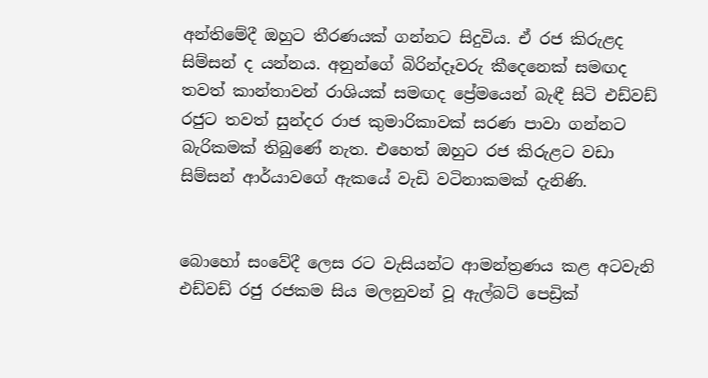අන්තිමේදී ඔහුට තීරණයක් ගන්නට සිදුවිය. ඒ රජ කිරුළද සිම්සන් ද යන්නය. අනුන්ගේ බිරින්දෑවරු කීදෙනෙක් සමඟද තවත් කාන්තාවන් රාශියක් සමඟද ප්‍රේමයෙන් බැඳී සිටි එඩ්වඩ් රජුට තවත් සුන්දර රාජ කුමාරිකාවක් සරණ පාවා ගන්නට බැරිකමක් තිබුණේ නැත. එහෙත් ඔහුට රජ කිරුළට වඩා සිම්සන් ආර්යාවගේ ඇකයේ වැඩි වටිනාකමක් දැනිණි.


බොහෝ සංවේදී ලෙස රට වැසියන්ට ආමන්ත්‍රණය කළ අටවැනි එඩ්වඩ් රජු රජකම සිය මලනුවන් වූ ඇල්බට් පෙඩ්‍රික්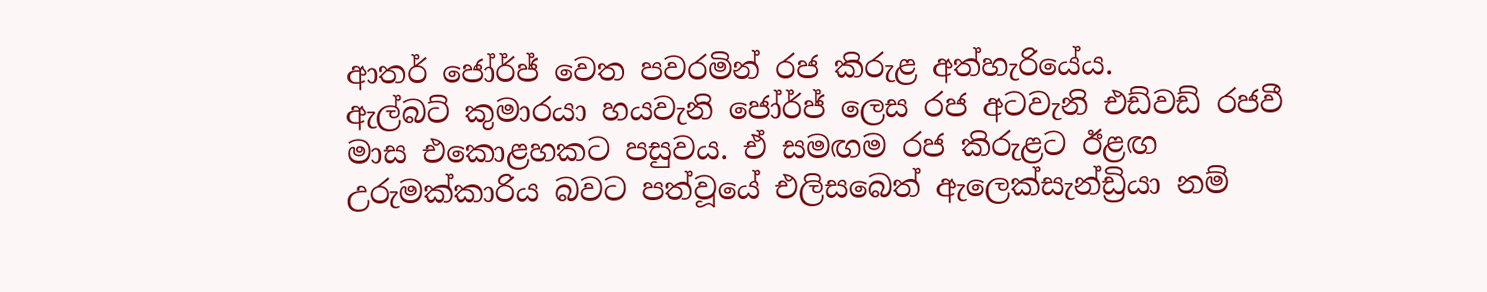ආතර් ජෝර්ජ් වෙත පවරමින් රජ කිරුළ අත්හැරියේය.
ඇල්බට් කුමාරයා හයවැනි ජෝර්ජ් ලෙස රජ අටවැනි එඩ්වඩ් රජවී මාස එකොළහකට පසුවය. ඒ සමඟම රජ කිරුළට ඊළඟ උරුමක්කාරිය බවට පත්වූයේ එලිසබෙත් ඇලෙක්සැන්ඩ්‍රියා නම්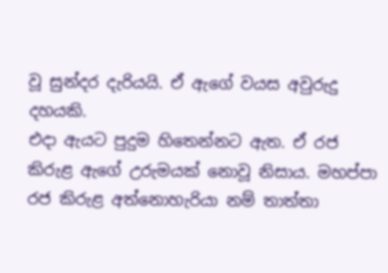වූ සුන්දර දැරියයි. ඒ ඇගේ වයස අවුරුදු දහයකි.
එදා ඇයට පුදුම හිතෙන්නට ඇත. ඒ රජ කිරුළ ඇගේ උරුමයක් නොවූ නිසාය. මහප්පා රජ කිරුළ අත්නොහැරියා නම් තාත්තා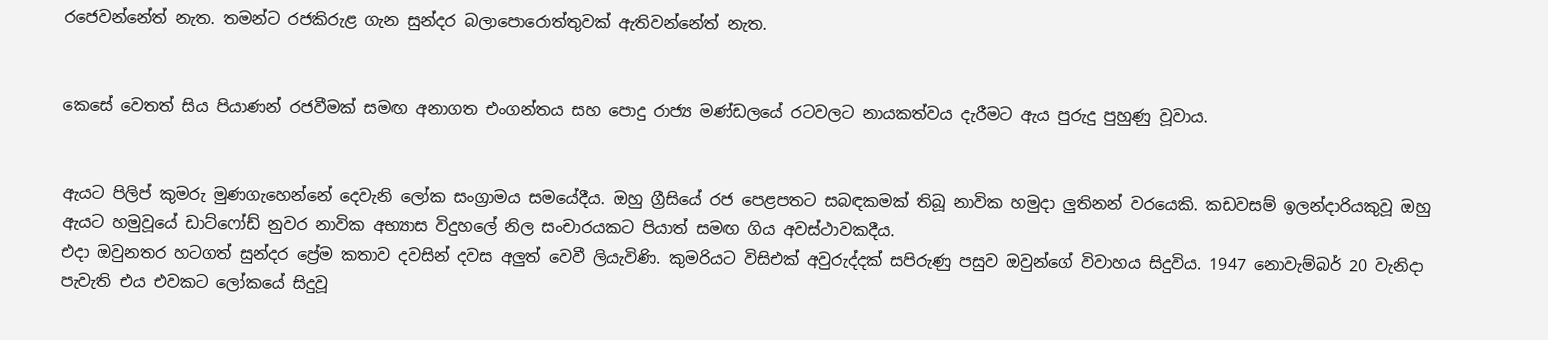රජෙවන්නේත් නැත. තමන්ට රජකිරුළ ගැන සුන්දර බලාපොරොත්තුවක් ඇතිවන්නේත් නැත.


කෙසේ වෙතත් සිය පියාණන් රජවීමක් සමඟ අනාගත එංගන්තය සහ පොදු රාජ්‍ය මණ්ඩලයේ රටවලට නායකත්වය දැරීමට ඇය පුරුදු පුහුණු වූවාය.


ඇයට පිලිප් කුමරු මුණගැහෙන්නේ දෙවැනි ලෝක සංග්‍රාමය සමයේදීය. ඔහු ග්‍රීසියේ රජ පෙළපතට සබඳකමක් තිබූ නාවික හමුදා ලුතිනන් වරයෙකි. කඩවසම් ඉලන්දාරියකුවූ ඔහු ඇයට හමුවූයේ ඩාට්ෆෝඩ් නුවර නාවික අභ්‍යාස විදුහලේ නිල සංචාරයකට පියාත් සමඟ ගිය අවස්ථාවකදීය.
එදා ඔවුනතර හටගත් සුන්දර ප්‍රේම කතාව දවසින් දවස අලුත් වෙවී ලියැවිණි. කුමරියට විසිඑක් අවුරුද්දක් සපිරුණු පසුව ඔවුන්ගේ විවාහය සිදුවිය. 1947 නොවැම්බර් 20 වැනිදා පැවැති එය එවකට ලෝකයේ සිදුවූ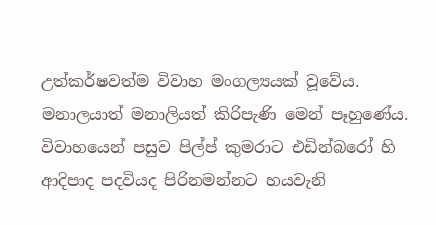උත්කර්ෂවත්ම විවාහ මංගල්‍යයක් වූවේය. මනාලයාත් මනාලියත් කිරිපැණි මෙන් පෑහුණේය. විවාහයෙන් පසුව පිල්ප් කුමරාට එඩින්බරෝ හි ආදිපාද පදවියද පිරිනමන්නට හයවැනි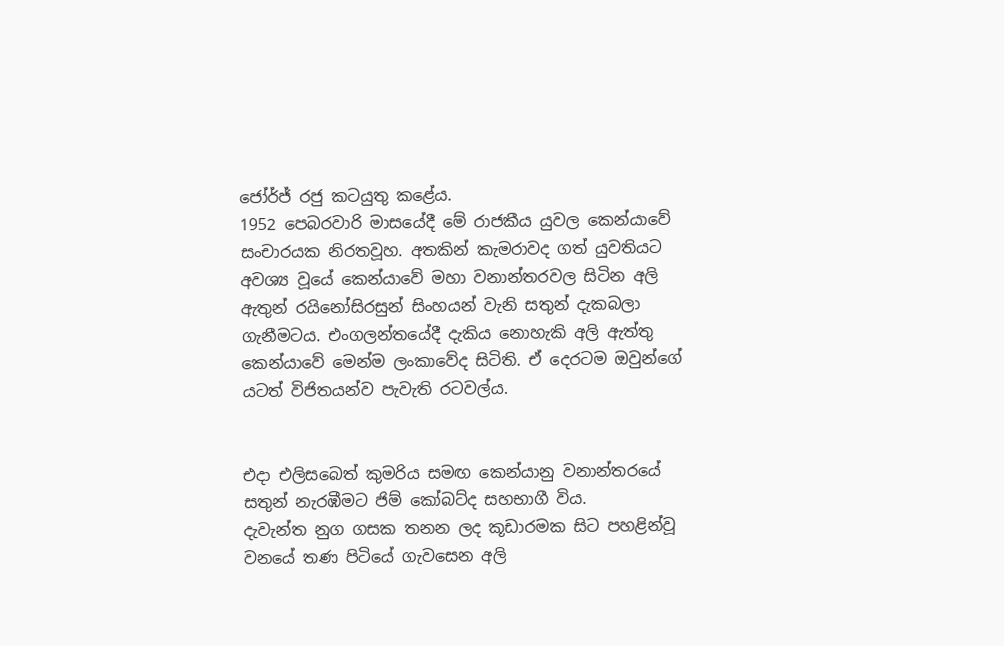ජෝර්ජ් රජු කටයුතු කළේය.
1952 පෙබරවාරි මාසයේදී මේ රාජකීය යුවල කෙන්යාවේ සංචාරයක නිරතවූහ. අතකින් කැමරාවද ගත් යුවතියට අවශ්‍ය වූයේ කෙන්යාවේ මහා වනාන්තරවල සිටින අලි ඇතුන් රයිනෝසිරසුන් සිංහයන් වැනි සතුන් දැකබලා ගැනීමටය. එංගලන්තයේදී දැකිය නොහැකි අලි ඇත්තු කෙන්යාවේ මෙන්ම ලංකාවේද සිටිති. ඒ දෙරටම ඔවුන්ගේ යටත් විජිතයන්ව පැවැති රටවල්ය.


එදා එලිසබෙත් කුමරිය සමඟ කෙන්යානු වනාන්තරයේ සතුන් නැරඹීමට ජිම් කෝබට්ද සහභාගී විය.
දැවැන්ත නුග ගසක තනන ලද කූඩාරමක සිට පහළින්වූ වනයේ තණ පිටියේ ගැවසෙන අලි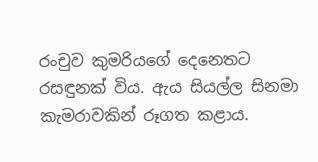රංචුව කුමරියගේ දෙනෙතට රසඳුනක් විය. ඇය සියල්ල සිනමා කැමරාවකින් රූගත කළාය.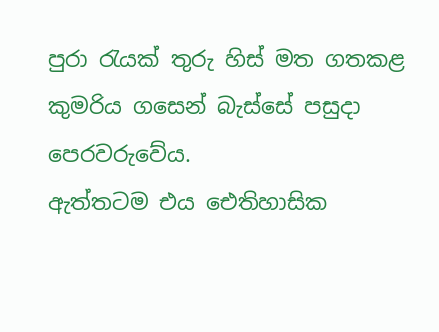පුරා රැයක් තුරු හිස් මත ගතකළ කුමරිය ගසෙන් බැස්සේ පසුදා පෙරවරුවේය.
ඇත්තටම එය ඓතිහාසික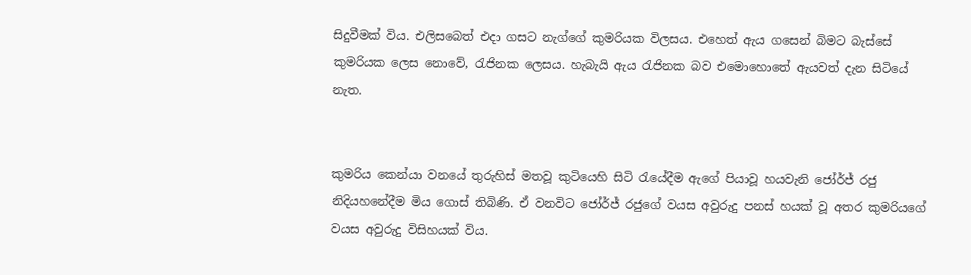සිදුවීමක් විය. එලිසබෙත් එදා ගසට නැග්ගේ කුමරියක විලසය. එහෙත් ඇය ගසෙන් බිමට බැස්සේ කුමරියක ලෙස නොවේ, රැජිනක ලෙසය. හැබැයි ඇය රැජිනක බව එමොහොතේ ඇයවත් දැන සිටියේ නැත.


කුමරිය කෙන්යා වනයේ තුරුහිස් මතවූ කුටියෙහි සිටි රැයේදීම ඇගේ පියාවූ හයවැනි ජෝර්ජ් රජු නිදියහනේදීම මිය ගොස් තිබිණි. ඒ වනවිට ජෝර්ජ් රජුගේ වයස අවුරුදු පනස් හයක් වූ අතර කුමරියගේ වයස අවුරුදු විසිහයක් විය.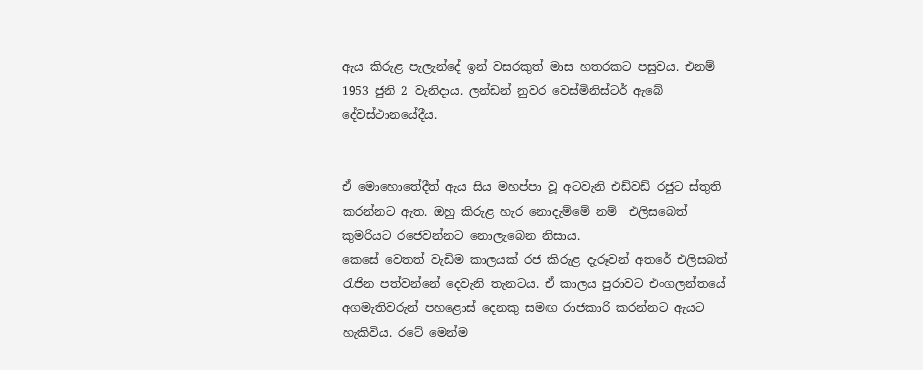ඇය කිරුළ පැලැන්දේ ඉන් වසරකුත් මාස හතරකට පසුවය. එනම් 1953 ජුනි 2 වැනිදාය. ලන්ඩන් නුවර වෙස්මිනිස්ටර් ඇබේ දේවස්ථානයේදීය.


ඒ මොහොතේදීත් ඇය සිය මහප්පා වූ අටවැනි එඩ්වඩ් රජුට ස්තුති කරන්නට ඇත. ඔහු කිරුළ හැර නොදැම්මේ නම්  එලිසබෙත්    කුමරියට රජෙවන්නට නොලැබෙන නිසාය.
කෙසේ වෙතත් වැඩිම කාලයක් රජ කිරුළ දැරූවන් අතරේ එලිසබත් රැජින පත්වන්නේ දෙවැනි තැනටය. ඒ කාලය පුරාවට එංගලන්තයේ අගමැතිවරුන් පහළොස් දෙනකු සමඟ රාජකාරි කරන්නට ඇයට හැකිවිය. රටේ මෙන්ම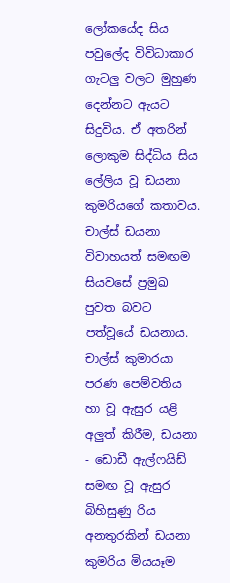ලෝකයේද සිය පවුලේද විවිධාකාර ගැටලු වලට මුහුණ දෙන්නට ඇයට සිදුවිය. ඒ අතරින් ලොකුම සිද්ධිය සිය ලේලිය වූ ඩයනා කුමරියගේ කතාවය. චාල්ස් ඩයනා විවාහයත් සමඟම සියවසේ ප්‍රමුඛ පුවත බවට පත්වූයේ ඩයනාය. චාල්ස් කුමාරයා පරණ පෙම්වතිය හා වූ ඇසුර යළි අලුත් කිරීම, ඩයනා - ඩොඩී ඇල්ෆයිඩ් සමඟ වූ ඇසුර බිහිසුණු රිය අනතුරකින් ඩයනා කුමරිය මියයෑම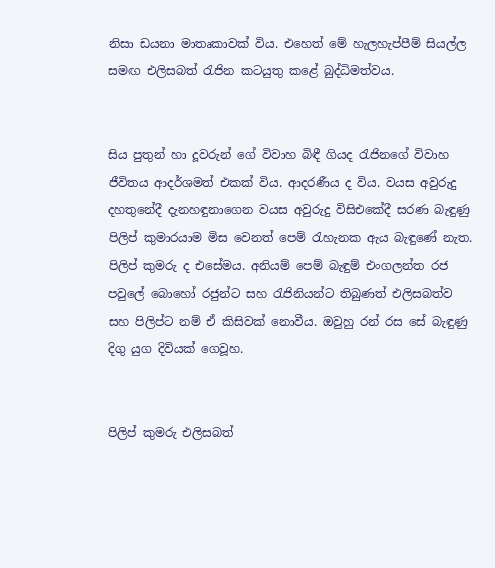නිසා ඩයනා මාතෘකාවක් විය. එහෙත් මේ හැලහැප්පීම් සියල්ල සමඟ එලිසබත් රැජින කටයුතු කළේ බුද්ධිමත්වය.


සිය පුතුන් හා දූවරුන් ගේ විවාහ බිඳී ගියද රැජිනගේ විවාහ ජීවිතය ආදර්ශමත් එකක් විය. ආදරණීය ද විය. වයස අවුරුදු දහතුනේදී දැනහඳුනාගෙන වයස අවුරුදු විසිඑකේදී සරණ බැඳුණු පිලිප් කුමාරයාම මිස වෙනත් පෙම් රැහැනක ඇය බැඳුණේ නැත. පිලිප් කුමරු ද එසේමය. අනියම් පෙම් බැඳුම් එංගලන්ත රජ පවුලේ බොහෝ රජුන්ට සහ රැජිනියන්ට තිබුණත් එලිසබත්ව සහ පිලිප්ට නම් ඒ කිසිවක් නොවීය. ඔවුහු රන් රස සේ බැඳුණු දිගු යුග දිවියක් ගෙවූහ.


පිලිප් කුමරු එලිසබත්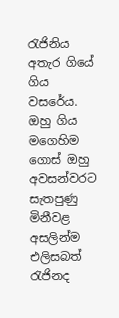රැජිනිය අතැර ගියේ ගිය වසරේය. ඔහු ගිය මගෙහිම ගොස් ඔහු අවසන්වරට සැතපුණු මිනීවළ අසලින්ම එලිසබත් රැජිනද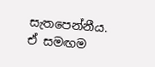සැතපෙන්නීය.
ඒ සමඟම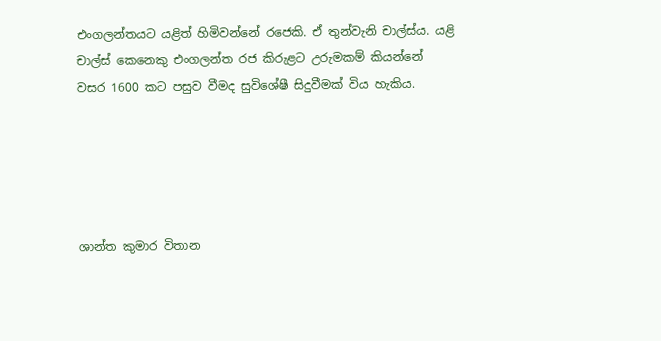එංගලන්තයට යළිත් හිමිවන්නේ රජෙකි. ඒ තුන්වැනි චාල්ස්ය. යළි චාල්ස් කෙනෙකු එංගලන්ත රජ කිරුළට උරුමකම් කියන්නේ වසර 1600 කට පසුව වීමද සුවිශේෂී සිදුවීමක් විය හැකිය.





ශාන්ත කුමාර විතාන